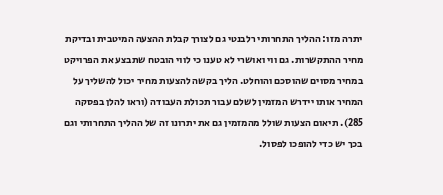יתרה מזו: ההליך התחרותי רלבנטי גם לצורך קבלת ההצעה המיטבית ובדיקת מחיר ההתקשרות. גם ווי ואושרי לא טענו כי לווי הובטח שתבצע את הפרויקט במחיר מסוים שהוסכם והוחלט. הליך בקשה להצעות מחיר יכול להשליך על המחיר אותו יידרש המזמין לשלם עבור תכולת העבודה (וראו להלן בפסקה 285). תיאום הצעות שולל מהמזמין גם את יתרונו זה של ההליך התחרותי וגם בכך יש כדי להופכו לפסול.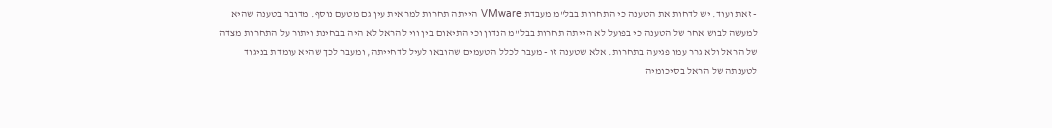- זאת ועוד. יש לדחות את הטענה כי התחרות בבל"מ מעבדת VMware הייתה תחרות למראית עין גם מטעם נוסף. מדובר בטענה שהיא למעשה לבוש אחר של הטענה כי בפועל לא הייתה תחרות בבל"מ הנדון וכי התיאום בין ווי להראל לא היה בבחינת ויתור על התחרות מצדה של הראל ולא גרר עמו פגיעה בתחרות. אלא שטענה זו - מעבר לכלל הטעמים שהובאו לעיל לדחייתה, ומעבר לכך שהיא עומדת בניגוד לטענתה של הראל בסיכומיה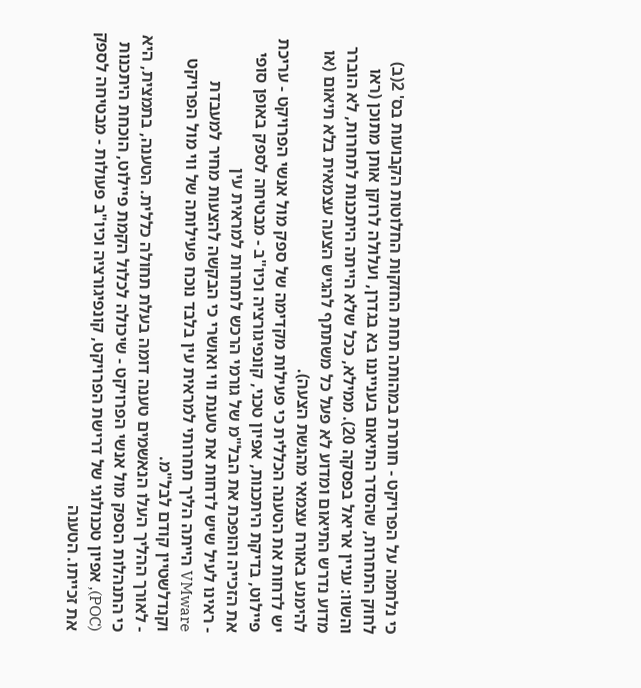כי נלחמה על הפרויקט - חותרת במהותה תחת החזקות החלוטות הקבועות בס' 2(ב) לחוק התחרות, שהסדר התיאום בענייננו בא בגדרן, ועלולה לרוקן אותן מתוכן (ראו והשוו: עניין אריאל בפסקה 20). ממילא, ככל שלא הייתה היתכנות לתחרות, לא הוברר מדוע נדרש התיאום ומדוע לא פעל כל משתתף להגיש הצעה עצמאית בלא תיאום (או להימנע באורח עצמאי מהגשת הצעה).
יש לדחות את הטענה הכללית כי פעילות מקדימה של ספק מול אנשי הפרויקט - עריכת פיילוט, בדיקת היתכנות, אפיון טכני, קונפיגורציה וכיו"ב - מבטיחה לספק באופן סופי את הזכייה והופכת את הבל"מ של גורמי הרכש לתחרות למראית עין
- ראינו לעיל שיש לדחות את טענת ווי ואושרי כי הבקשה להצעות מחיר למעבדת VMware הייתה הליך תחרותי למראית עין בלבד נוכח פעילותה של ווי מול הפרויקט וקנדלשטיין קודם לבל"מ.
- לאורך ההליך העלו הנאשמים טענה דומה בעלת תחולה כללית. הטענה, בתמצית, היא כי התנהלות הספק מול אנשי הפרויקט - שיכולה לכלול הקמת פיילוט, הוכחת היתכנות (POC), אפיון טכנולוגי של דרישת הפרויקט, קונפיגורציה וכיו"ב פעולות - מבטיחה לספק את זכייתו. הטענה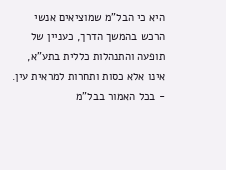היא כי הבל"מ שמוציאים אנשי הרכש בהמשך הדרך, כעניין של תופעה והתנהלות כללית בתע"א, אינו אלא כסות ותחרות למראית עין.
- בכל האמור בבל"מ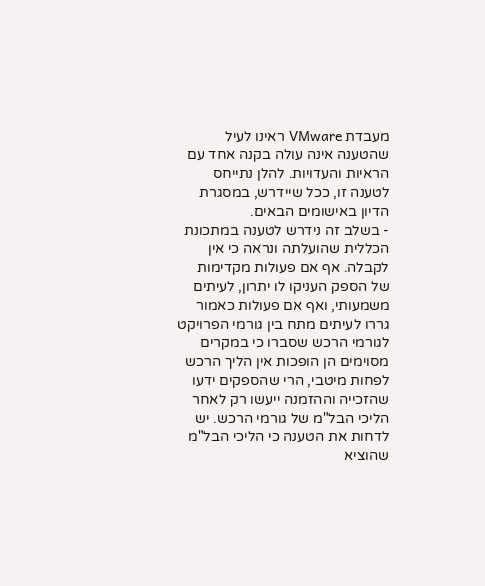מעבדת VMware ראינו לעיל שהטענה אינה עולה בקנה אחד עם הראיות והעדויות. להלן נתייחס לטענה זו, ככל שיידרש, במסגרת הדיון באישומים הבאים.
- בשלב זה נידרש לטענה במתכונת הכללית שהועלתה ונראה כי אין לקבלה. אף אם פעולות מקדימות של הספק העניקו לו יתרון, לעיתים משמעותי, ואף אם פעולות כאמור גררו לעיתים מתח בין גורמי הפרויקט לגורמי הרכש שסברו כי במקרים מסוימים הן הופכות אין הליך הרכש לפחות מיטבי, הרי שהספקים ידעו שהזכייה וההזמנה ייעשו רק לאחר הליכי הבל"מ של גורמי הרכש. יש לדחות את הטענה כי הליכי הבל"מ שהוציא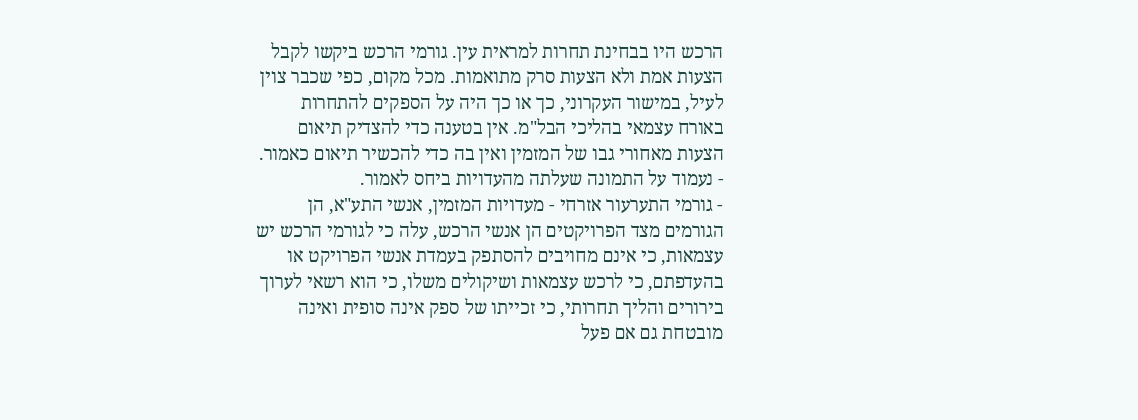הרכש היו בבחינת תחרות למראית עין. גורמי הרכש ביקשו לקבל הצעות אמת ולא הצעות סרק מתואמות. מכל מקום, כפי שכבר צוין לעיל, במישור העקרוני, כך או כך היה על הספקים להתחרות באורח עצמאי בהליכי הבל"מ. אין בטענה כדי להצדיק תיאום הצעות מאחורי גבו של המזמין ואין בה כדי להכשיר תיאום כאמור.
- נעמוד על התמונה שעלתה מהעדויות ביחס לאמור.
- גורמי התערעור אזרחי - מעדויות המזמין, אנשי התע"א, הן הגורמים מצד הפרויקטים הן אנשי הרכש, עלה כי לגורמי הרכש יש עצמאות, כי אינם מחויבים להסתפק בעמדת אנשי הפרויקט או בהעדפתם, כי לרכש עצמאות ושיקולים משלו, כי הוא רשאי לערוך בירורים והליך תחרותי, כי זכייתו של ספק אינה סופית ואינה מובטחת גם אם פעל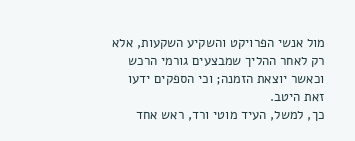מול אנשי הפרויקט והשקיע השקעות, אלא רק לאחר ההליך שמבצעים גורמי הרכש וכאשר יוצאת הזמנה; וכי הספקים ידעו זאת היטב.
כך, למשל, העיד מוטי ורד, ראש אחד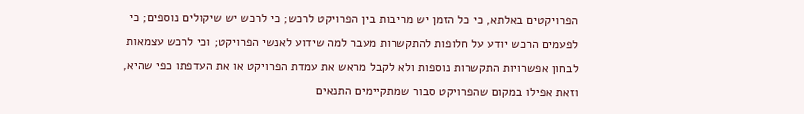הפרויקטים באלתא, כי כל הזמן יש מריבות בין הפרויקט לרכש; כי לרכש יש שיקולים נוספים; כי לפעמים הרכש יודע על חלופות להתקשרות מעבר למה שידוע לאנשי הפרויקט; וכי לרכש עצמאות לבחון אפשרויות התקשרות נוספות ולא לקבל מראש את עמדת הפרויקט או את העדפתו כפי שהיא, וזאת אפילו במקום שהפרויקט סבור שמתקיימים התנאים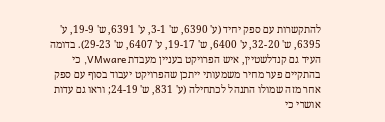להתקשרות עם ספק יחיד (ע' 6390, ש' 3-1, ע' 6391, ש' 19-9, ע' 6395, ש' 32-20, ע' 6400, ש' 19-17, ע' 6407, ש' 29-23). בדומה העיד גם קנדלשטיין, איש הפרויקט בעניין מעבדת VMware, כי בהתקיים פער מחיר משמעותי ייתכן שהפרויקט יעבוד בסוף עם ספק אחר מזה שמולו התנהל לכתחילה (ע' 831, ש' 24-19; וראו גם עדות אושרי כי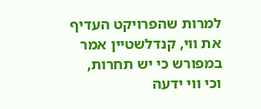למרות שהפרויקט העדיף את ווי, קנדלשטיין אמר במפורש כי יש תחרות, וכי ווי ידעה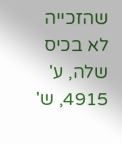שהזכייה לא בכיס שלה, ע' 4915, ש'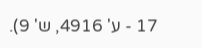17 - ע' 4916, ש' 9).